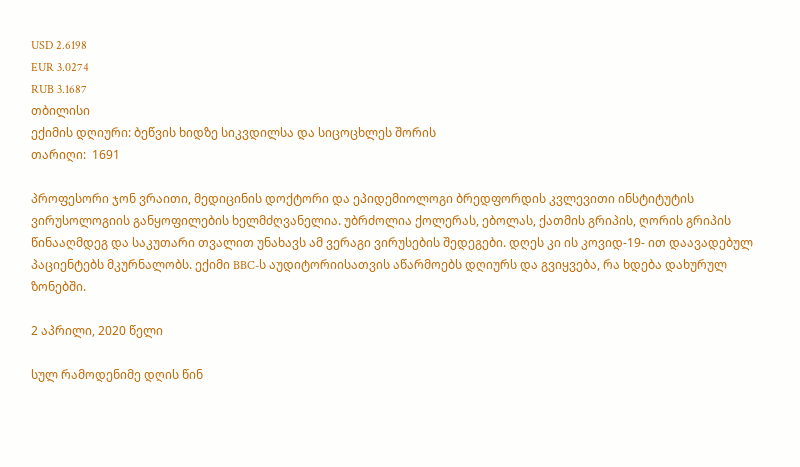USD 2.6198
EUR 3.0274
RUB 3.1687
თბილისი
ექიმის დღიური: ბეწვის ხიდზე სიკვდილსა და სიცოცხლეს შორის
თარიღი:  1691

პროფესორი ჯონ ვრაითი, მედიცინის დოქტორი და ეპიდემიოლოგი ბრედფორდის კვლევითი ინსტიტუტის ვირუსოლოგიის განყოფილების ხელმძღვანელია. უბრძოლია ქოლერას, ებოლას, ქათმის გრიპის, ღორის გრიპის წინააღმდეგ და საკუთარი თვალით უნახავს ამ ვერაგი ვირუსების შედეგები. დღეს კი ის კოვიდ-19- ით დაავადებულ პაციენტებს მკურნალობს. ექიმი BBC-ს აუდიტორიისათვის აწარმოებს დღიურს და გვიყვება, რა ხდება დახურულ ზონებში.

2 აპრილი, 2020 წელი

სულ რამოდენიმე დღის წინ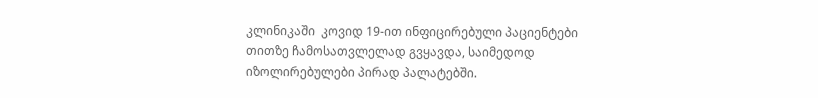კლინიკაში  კოვიდ 19-ით ინფიცირებული პაციენტები თითზე ჩამოსათვლელად გვყავდა, საიმედოდ იზოლირებულები პირად პალატებში.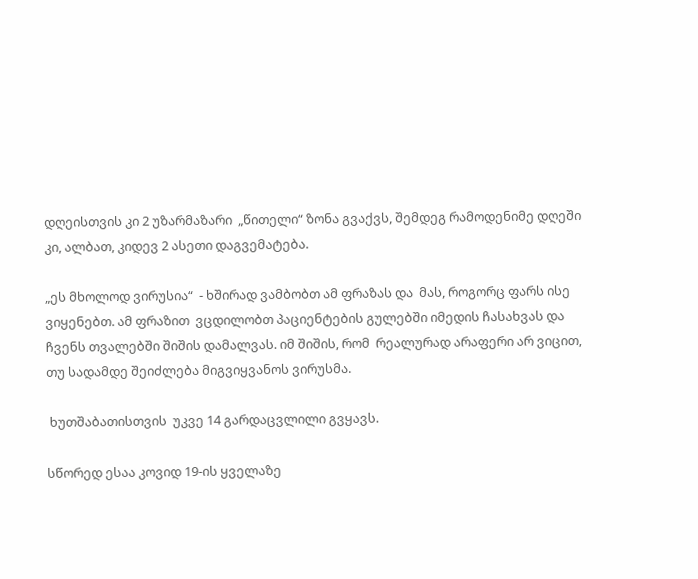დღეისთვის კი 2 უზარმაზარი  „წითელი“ ზონა გვაქვს, შემდეგ რამოდენიმე დღეში კი, ალბათ, კიდევ 2 ასეთი დაგვემატება.

„ეს მხოლოდ ვირუსია“  - ხშირად ვამბობთ ამ ფრაზას და  მას, როგორც ფარს ისე ვიყენებთ. ამ ფრაზით  ვცდილობთ პაციენტების გულებში იმედის ჩასახვას და ჩვენს თვალებში შიშის დამალვას. იმ შიშის, რომ  რეალურად არაფერი არ ვიცით, თუ სადამდე შეიძლება მიგვიყვანოს ვირუსმა.

 ხუთშაბათისთვის  უკვე 14 გარდაცვლილი გვყავს.

სწორედ ესაა კოვიდ 19-ის ყველაზე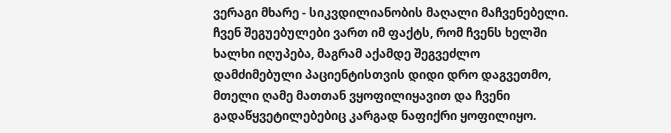ვერაგი მხარე - სიკვდილიანობის მაღალი მაჩვენებელი. ჩვენ შეგუებულები ვართ იმ ფაქტს, რომ ჩვენს ხელში ხალხი იღუპება, მაგრამ აქამდე შეგვეძლო დამძიმებული პაციენტისთვის დიდი დრო დაგვეთმო, მთელი ღამე მათთან ვყოფილიყავით და ჩვენი გადაწყვეტილებებიც კარგად ნაფიქრი ყოფილიყო.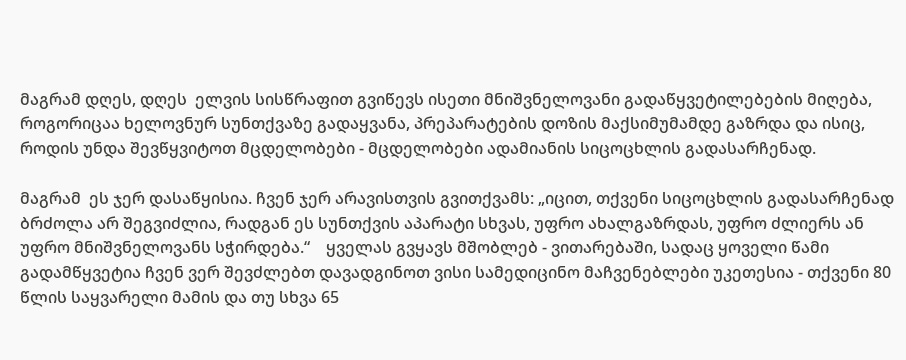მაგრამ დღეს, დღეს  ელვის სისწრაფით გვიწევს ისეთი მნიშვნელოვანი გადაწყვეტილებების მიღება, როგორიცაა ხელოვნურ სუნთქვაზე გადაყვანა, პრეპარატების დოზის მაქსიმუმამდე გაზრდა და ისიც, როდის უნდა შევწყვიტოთ მცდელობები - მცდელობები ადამიანის სიცოცხლის გადასარჩენად.

მაგრამ  ეს ჯერ დასაწყისია. ჩვენ ჯერ არავისთვის გვითქვამს: „იცით, თქვენი სიცოცხლის გადასარჩენად ბრძოლა არ შეგვიძლია, რადგან ეს სუნთქვის აპარატი სხვას, უფრო ახალგაზრდას, უფრო ძლიერს ან უფრო მნიშვნელოვანს სჭირდება.“    ყველას გვყავს მშობლებ - ვითარებაში, სადაც ყოველი წამი გადამწყვეტია ჩვენ ვერ შევძლებთ დავადგინოთ ვისი სამედიცინო მაჩვენებლები უკეთესია - თქვენი 80 წლის საყვარელი მამის და თუ სხვა 65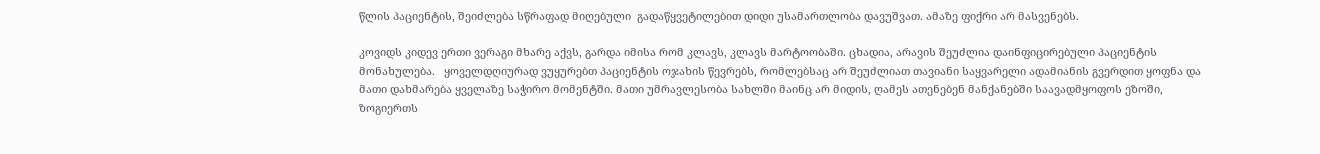წლის პაციენტის, შეიძლება სწრაფად მიღებული  გადაწყვეტილებით დიდი უსამართლობა დავუშვათ. ამაზე ფიქრი არ მასვენებს.

კოვიდს კიდევ ერთი ვერაგი მხარე აქვს, გარდა იმისა რომ კლავს, კლავს მარტოობაში. ცხადია, არავის შეუძლია დაინფიცირებული პაციენტის მონახულება.   ყოველდღიურად ვუყურებთ პაციენტის ოჯახის წევრებს, რომლებსაც არ შეუძლიათ თავიანი საყვარელი ადამიანის გვერდით ყოფნა და მათი დახმარება ყველაზე საჭირო მომენტში. მათი უმრავლესობა სახლში მაინც არ მიდის, ღამეს ათენებენ მანქანებში საავადმყოფოს ეზოში,  ზოგიერთს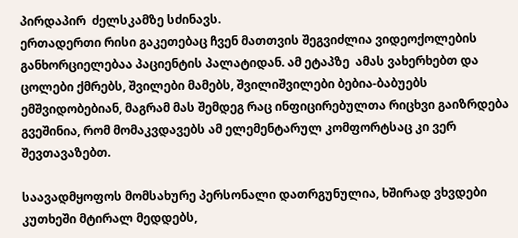პირდაპირ  ძელსკამზე სძინავს.
ერთადერთი რისი გაკეთებაც ჩვენ მათთვის შეგვიძლია ვიდეოქოლების განხორციელებაა პაციენტის პალატიდან. ამ ეტაპზე  ამას ვახერხებთ და ცოლები ქმრებს, შვილები მამებს, შვილიშვილები ბებია-ბაბუებს ემშვიდობებიან, მაგრამ მას შემდეგ რაც ინფიცირებულთა რიცხვი გაიზრდება გვეშინია, რომ მომაკვდავებს ამ ელემენტარულ კომფორტსაც კი ვერ შევთავაზებთ.

საავადმყოფოს მომსახურე პერსონალი დათრგუნულია, ხშირად ვხვდები კუთხეში მტირალ მედდებს,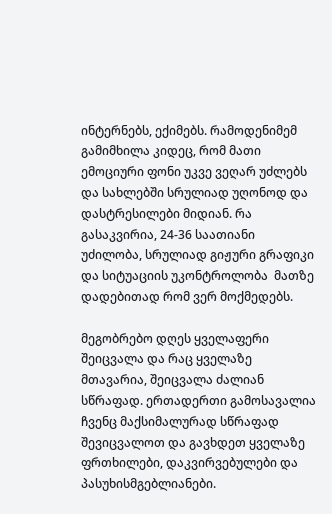ინტერნებს, ექიმებს. რამოდენიმემ გამიმხილა კიდეც, რომ მათი ემოციური ფონი უკვე ვეღარ უძლებს და სახლებში სრულიად უღონოდ და დასტრესილები მიდიან. რა გასაკვირია, 24-36 საათიანი უძილობა, სრულიად გიჟური გრაფიკი და სიტუაციის უკონტროლობა  მათზე დადებითად რომ ვერ მოქმედებს.

მეგობრებო დღეს ყველაფერი შეიცვალა და რაც ყველაზე მთავარია, შეიცვალა ძალიან სწრაფად. ერთადერთი გამოსავალია ჩვენც მაქსიმალურად სწრაფად შევიცვალოთ და გავხდეთ ყველაზე ფრთხილები, დაკვირვებულები და პასუხისმგებლიანები.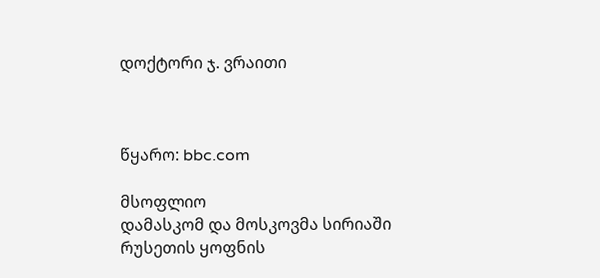დოქტორი ჯ. ვრაითი



წყარო: bbc.com

მსოფლიო
დამასკომ და მოსკოვმა სირიაში რუსეთის ყოფნის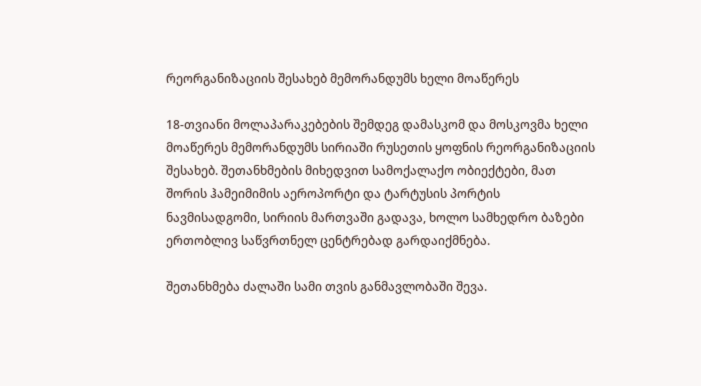რეორგანიზაციის შესახებ მემორანდუმს ხელი მოაწერეს

18-თვიანი მოლაპარაკებების შემდეგ დამასკომ და მოსკოვმა ხელი მოაწერეს მემორანდუმს სირიაში რუსეთის ყოფნის რეორგანიზაციის შესახებ. შეთანხმების მიხედვით სამოქალაქო ობიექტები, მათ შორის ჰამეიმიმის აეროპორტი და ტარტუსის პორტის ნავმისადგომი, სირიის მართვაში გადავა, ხოლო სამხედრო ბაზები ერთობლივ საწვრთნელ ცენტრებად გარდაიქმნება.

შეთანხმება ძალაში სამი თვის განმავლობაში შევა.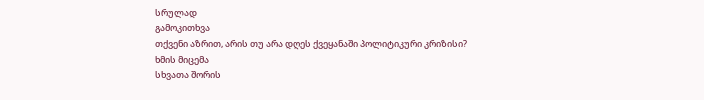სრულად
გამოკითხვა
თქვენი აზრით, არის თუ არა დღეს ქვეყანაში პოლიტიკური კრიზისი?
ხმის მიცემა
სხვათა შორის